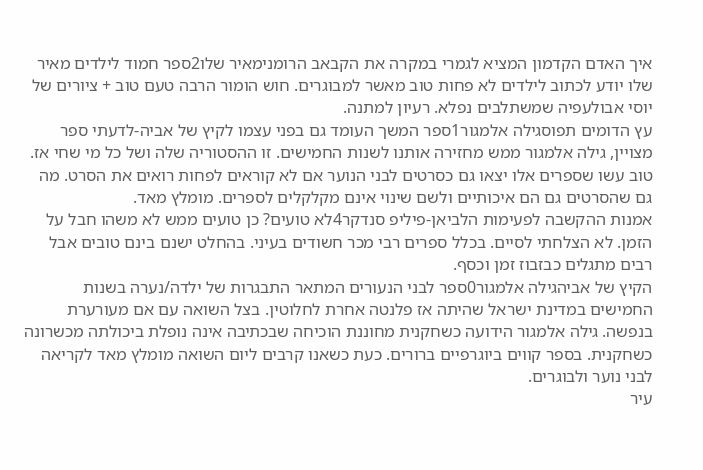איך האדם הקדמון המציא לגמרי במקרה את הקבאב הרומנימאיר שלו2ספר חמוד לילדים מאיר שלו יודע לכתוב לילדים לא פחות טוב מאשר למבוגרים. חוש הומור הרבה טעם טוב + ציורים של יוסי אבולעפיה שמשתלבים נפלא. רעיון למתנה.
עץ הדומים תפוסגילה אלמגור1ספר המשך העומד גם בפני עצמו לקיץ של אביה-לדעתי ספר מצויין, גילה אלמגור ממש מחזירה אותנו לשנות החמישים. זו ההסטוריה שלה ושל כל מי שחי אז. טוב עשו שספרים אלו יצאו גם כסרטים לבני הנוער אם לא קוראים לפחות רואים את הסרט. מה גם שהסרטים גם הם איכותיים ולשם שינוי אינם מקלקלים לספרים. מומלץ מאד.
אמנות ההקשבה לפעימות הלביאן-פיליפ סנדקר4לא טועים? כן טועים ממש לא משהו חבל על הזמן. לא הצלחתי לסיים. בכלל ספרים רבי מכר חשודים בעיני. בהחלט ישנם בינם טובים אבל רבים מתגלים כבזבוז זמן וכסף.
הקיץ של אביהגילה אלמגור0ספר לבני הנעורים המתאר התבגרות של ילדה/נערה בשנות החמישים במדינת ישראל שהיתה אז פלנטה אחרת לחלוטין. בצל השואה עם אם מעורערת בנפשה. גילה אלמגור הידועה כשחקנית מחוננת הוכיחה שבכתיבה אינה נופלת ביכולתה מכשרונה כשחקנית. בספר קווים ביוגרפיים ברורים. כעת כשאנו קרבים ליום השואה מומלץ מאד לקריאה לבני נוער ולבוגרים.
עיר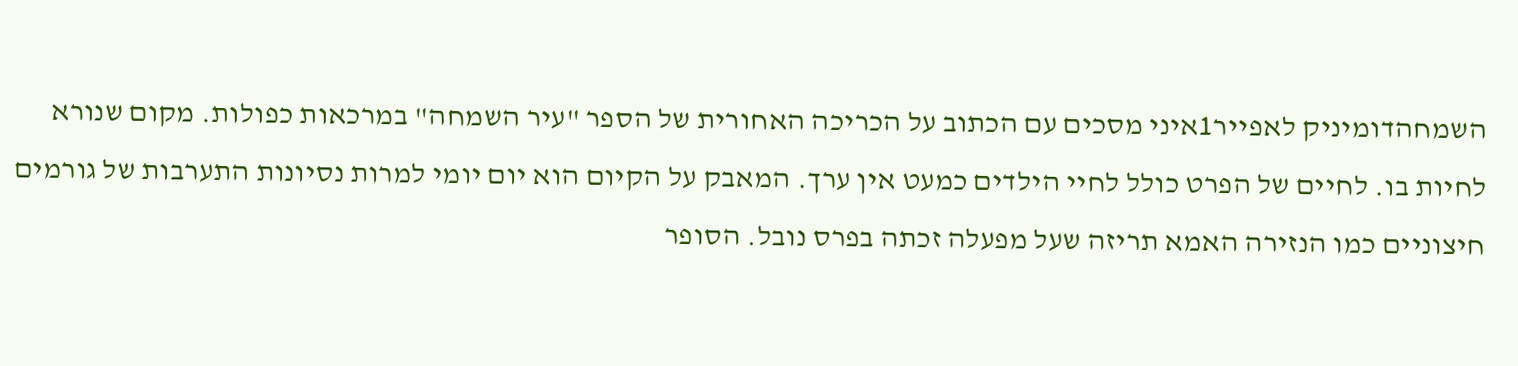השמחהדומיניק לאפייר1איני מסכים עם הכתוב על הכריכה האחורית של הספר "עיר השמחה" במרכאות כפולות. מקום שנורא לחיות בו. לחיים של הפרט כולל לחיי הילדים כמעט אין ערך. המאבק על הקיום הוא יום יומי למרות נסיונות התערבות של גורמים חיצוניים כמו הנזירה האמא תריזה שעל מפעלה זכתה בפרס נובל. הסופר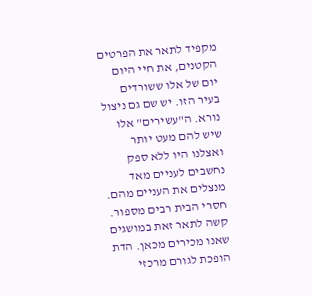מקפיד לתאר את הפרטים הקטנים, את חיי היום יום של אלו ששורדים בעיר הזו. יש שם גם ניצול נורא. ה"עשירים" אלו שיש להם מעט יותר ואצלנו היו ללא ספק נחשבים לעניים מאד מנצלים את העניים מהם. חסרי הבית רבים מספור. קשה לתאר זאת במושגים שאנו מכירים מכאן. הדת הופכת לגורם מרכזי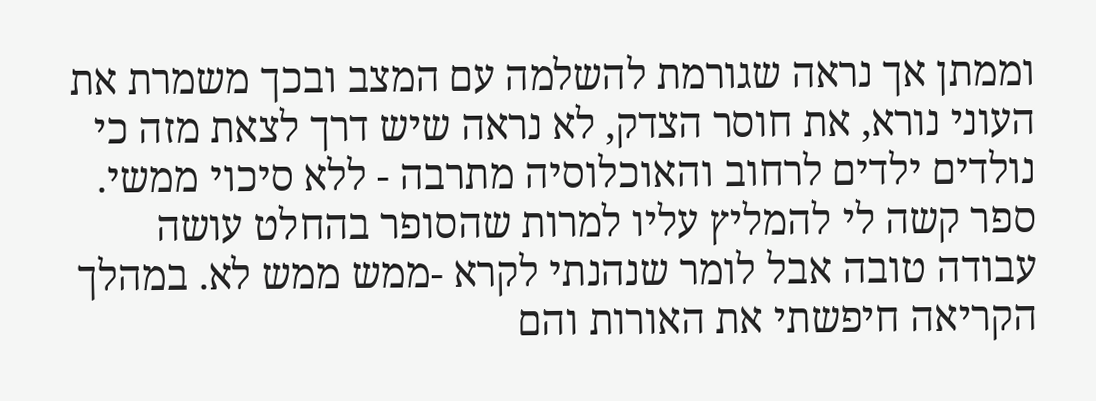וממתן אך נראה שגורמת להשלמה עם המצב ובכך משמרת את העוני נורא, את חוסר הצדק, לא נראה שיש דרך לצאת מזה כי נולדים ילדים לרחוב והאוכלוסיה מתרבה - ללא סיכוי ממשי. ספר קשה לי להמליץ עליו למרות שהסופר בהחלט עושה עבודה טובה אבל לומר שנהנתי לקרא -ממש ממש לא. במהלך הקריאה חיפשתי את האורות והם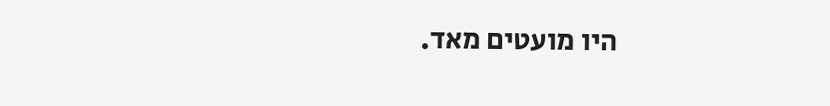היו מועטים מאד.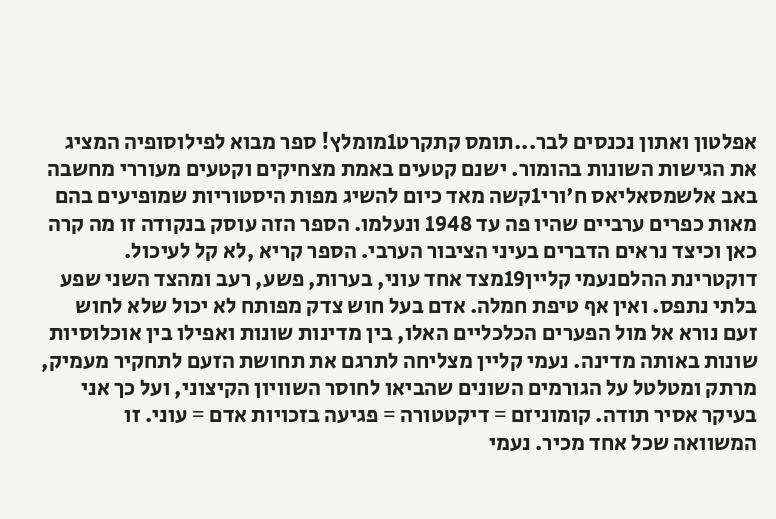אפלטון ואתון נכנסים לבר...תומס קתקרט1מומלץ! ספר מבוא לפילוסופיה המציג את הגישות השונות בהומור. ישנם קטעים באמת מצחיקים וקטעים מעוררי מחשבה
באב אלשמסאליאס ח'ורי1קשה מאד כיום להשיג מפות היסטוריות שמופיעים בהם מאות כפרים ערביים שהיו פה עד 1948 ונעלמו. הספר הזה עוסק בנקודה זו מה קרה כאן וכיצד נראים הדברים בעיני הציבור הערבי. הספר קריא ,לא קל לעיכול.
דוקטרינת ההלםנעמי קליין19מצד אחד עוני, בערות, פשע, רעב ומהצד השני שפע בלתי נתפס. ואין אף טיפת חמלה. אדם בעל חוש צדק מפותח לא יכול שלא לחוש זעם נורא אל מול הפערים הכלכליים האלו, בין מדינות שונות ואפילו בין אוכלוסיות שונות באותה מדינה. נעמי קליין מצליחה לתרגם את תחושת הזעם לתחקיר מעמיק, מרתק ומטלטל על הגורמים השונים שהביאו לחוסר השוויון הקיצוני, ועל כך אני בעיקר אסיר תודה. קומוניזם = דיקטטורה = פגיעה בזכויות אדם = עוני. זו המשוואה שכל אחד מכיר. נעמי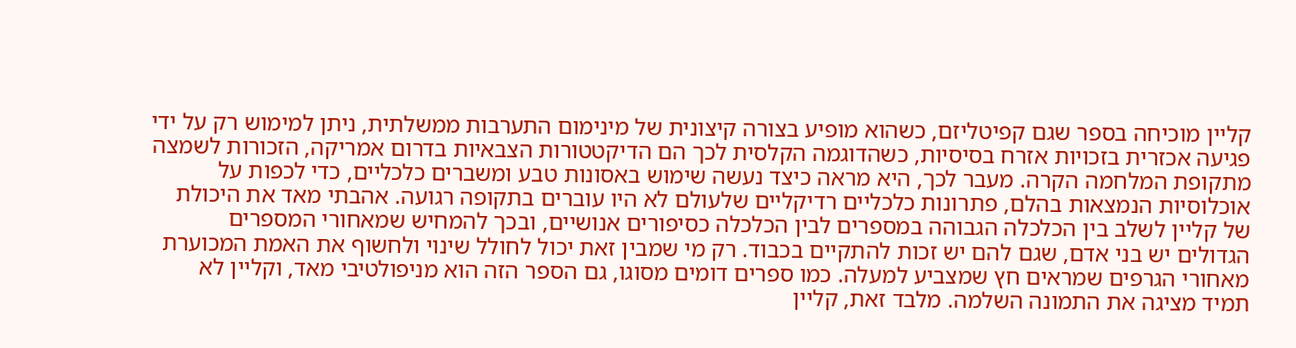קליין מוכיחה בספר שגם קפיטליזם, כשהוא מופיע בצורה קיצונית של מינימום התערבות ממשלתית, ניתן למימוש רק על ידי פגיעה אכזרית בזכויות אזרח בסיסיות, כשהדוגמה הקלסית לכך הם הדיקטטורות הצבאיות בדרום אמריקה, הזכורות לשמצה מתקופת המלחמה הקרה. מעבר לכך, היא מראה כיצד נעשה שימוש באסונות טבע ומשברים כלכליים, כדי לכפות על אוכלוסיות הנמצאות בהלם, פתרונות כלכליים רדיקליים שלעולם לא היו עוברים בתקופה רגועה. אהבתי מאד את היכולת של קליין לשלב בין הכלכלה הגבוהה במספרים לבין הכלכלה כסיפורים אנושיים, ובכך להמחיש שמאחורי המספרים הגדולים יש בני אדם, שגם להם יש זכות להתקיים בכבוד. רק מי שמבין זאת יכול לחולל שינוי ולחשוף את האמת המכוערת מאחורי הגרפים שמראים חץ שמצביע למעלה. כמו ספרים דומים מסוגו, גם הספר הזה הוא מניפולטיבי מאד, וקליין לא תמיד מציגה את התמונה השלמה. מלבד זאת, קליין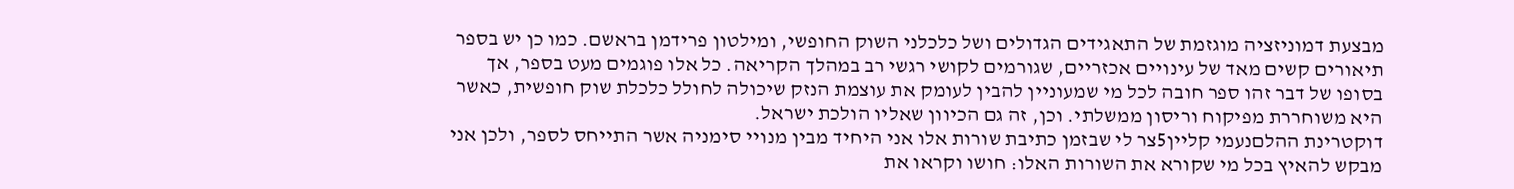מבצעת דמוניזציה מוגזמת של התאגידים הגדולים ושל כלכלני השוק החופשי, ומילטון פרידמן בראשם. כמו כן יש בספר תיאורים קשים מאד של עינויים אכזריים, שגורמים לקושי רגשי רב במהלך הקריאה. כל אלו פוגמים מעט בספר, אך בסופו של דבר זהו ספר חובה לכל מי שמעוניין להבין לעומק את עוצמת הנזק שיכולה לחולל כלכלת שוק חופשית, כאשר היא משוחררת מפיקוח וריסון ממשלתי. וכן, זה גם הכיוון שאליו הולכת ישראל.
דוקטרינת ההלםנעמי קליין5צר לי שבזמן כתיבת שורות אלו אני היחיד מבין מנויי סימניה אשר התייחס לספר, ולכן אני מבקש להאיץ בכל מי שקורא את השורות האלו: חושו וקראו את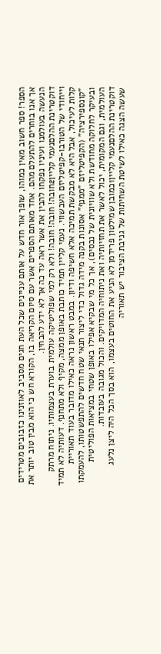הספר! ספר חשוב מאין כמוהו, שופך אור חדש על אותם עניינים שכל העת חגים מסביב לאוזנינו כזבובים מטרידים אך אנו בוחרים להתעלם מהם. אחד מאותם הספרים אשר עם סיום הקריאה בו, הקורא חש כי הוא מבין טוב יותר את הנעשה בעולמנו ועיניו נפקחו להבין את אשר ראה עד כה אך לא ידע להבחין.
דוקטרינת ההלםנעמי קליין2חובה! חובה! חובה! ולא רק למי שפוליטיקה עולמית בוערת בעצמותיו. ניתוח מרתק וייחודי של הטורבו-קפיטליזם העכשווי. נעמי קליין תמיד כותבת באופן ממצה, מקיף ולא מתחנף. דעותיה לא תמיד קלות לעיכול, אבל היא לא מבקשת תמיכה אלא חשיפה ודיון. במבט ראשון נראה כאילו מדובר בעוד תאוריית "קונספירציה" (הקפיטליזם "ממנף" אסונות בקנה מידה גדול כדי ליצור תנאי שטח חדשים להתפשטותו, להעמקתו ובעיקר לחלוקה מחודשת ולא שוויונית של נכסים), אך כל מי שבקיא אפילו באופן שטחי במציאות הפוליטית העולמית, וגם המקומית, יכול לאשר את תחזיותיה ואת ניתוחיה המדויקים. והכול מגובה בעובדות.
דוקטרינת ההלםנעמי קליין1כמובן שמילטון פרידמן לא הניע את החוטים בעצמו, הוא בסך הכל היה ליצן נלעג שעשה הצגה כאילו לשיטת השחיתות של גניבת הציבור יש תאוריה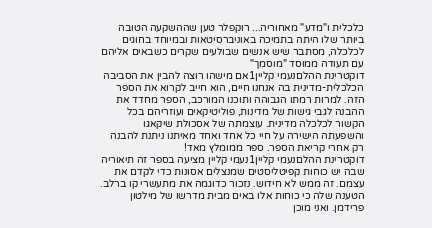כלכלית ו"מדע" מאחוריה... רוקפלר טען שההשקעה הטובה ביותר שלו היתה בתמיכה באוניברסיטאות ובמיוחד בחוגים לכלכלה, מסתבר שיש אנשים שבולעים שקרים כשבאים אליהם עם תעודה ממוסד "מוסמך"
דוקטרינת ההלםנעמי קליין1אם מישהו רוצה להבין את הסביבה הכלכלית-מדינית בה אנחנו חיים, הוא חייב לקרוא את הספר הזה. למרות רמתו הגבוהה ותוכנו המורכב, הספר מחדד את ההבנה לגבי גישות של מדינות, פוליטיקאים ועוזריהם בכל הקשור לכלכלה מדינית. עוצמתה של אסכולת שיקאגו והשפעתה הישירה על חיי כל אחד ואחד מאיתנו ניתנת להבנה רק אחרי קריאת הספר. ספר ממומלץ מאד!
דוקטרינת ההלםנעמי קליין1נעמי קליין מציעה בספר זה תיאוריה שבה יש כוחות קפיטליסטים שמנצלים אסונות כדי לקדם את עצמם. זה ממש לא חידוש. נזכור כדוגמה את מתעשרי קו ברלב. הטענה שלה כי כוחות אלו באים מבית מדרשו של מילטון פרידמן. ואני מוכן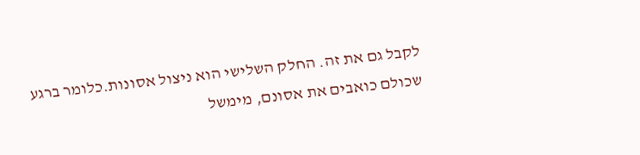לקבל גם את זה. החלק השלישי הוא ניצול אסונות.כלומר ברגע שכולם כואבים את אסונם, מימשל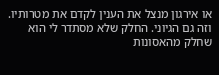או אירגון מנצל את הענין לקדם את מטרותיו. וזה גם הגיוני. החלק שלא מסתדר לי הוא שחלק מהאסונות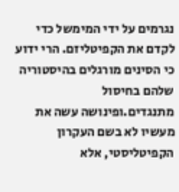נגרמים על ידי המימשל כדי לקדם את הקפיטליזם. הרי ידוע כי הסינים מורגלים בהיסטוריה שלהם בחיסול מתנגדים.ופינושה עשה את מעשיו לא בשם העקרון הקפיטליסטי, אלא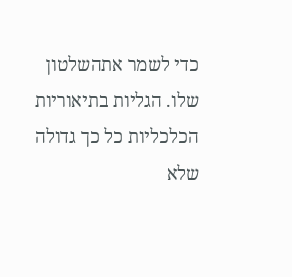כדי לשמר אתהשלטון שלו. הגליות בתיאוריות הכלכליות כל כך גדולה שלא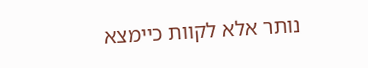נותר אלא לקוות כיימצא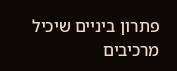פתרון ביניים שיכיל מרכיבים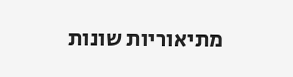מתיאוריות שונות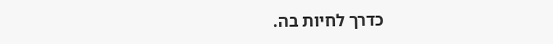כדרך לחיות בה.